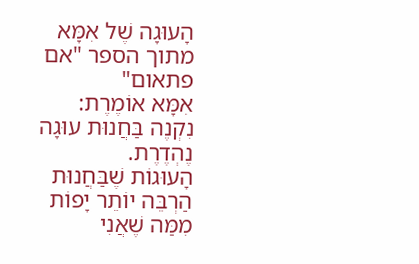הָעוּגָה שֶׁל אִמָּא
מתוך הספר "אם פתאום"
אִמָּא אוֹמֶרֶת:
נִקְנֶה בַּחֲנוּת עוּגָה נֶהְדֶרֶת.
הָעוּגוֹת שֶׁבַּחֲנוּת הַרְבֵּה יוֹתֵר יָפוֹת
מִמַּה שֶׁאֲנִי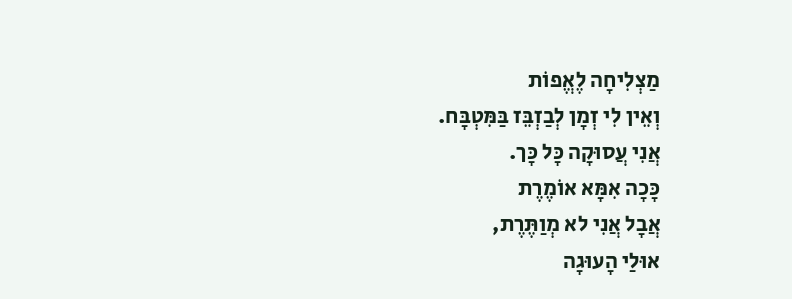מַצְלִיחָה לֶאֱפוֹת
וְאֵין לִי זְמָן לְבַזְבֵּז בַּמִּטְבָּח.
אֲנִי עֲסוּקָה כָּל כָּך.
כָּכָה אִמָּא אוֹמֶרֶת
אֲבָל אֲנִי לא מְוַתֶּרֶת,
אוּלַי הָעוּגָה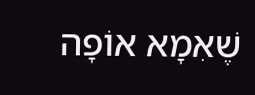שֶׁאִמָא אוֹפָה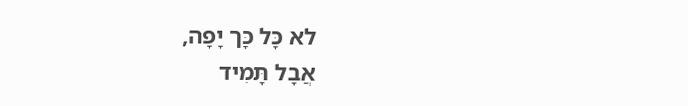לא כָּל כָּך יָפָה,
אֲבָל תָּמִיד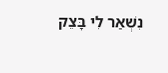נִשְׁאַר לִי בָּצֵק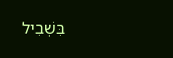בִּשְׁבִיל